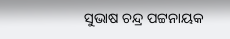ସୁଭାଷ ଚନ୍ଦ୍ର ପଟ୍ଟନାୟକ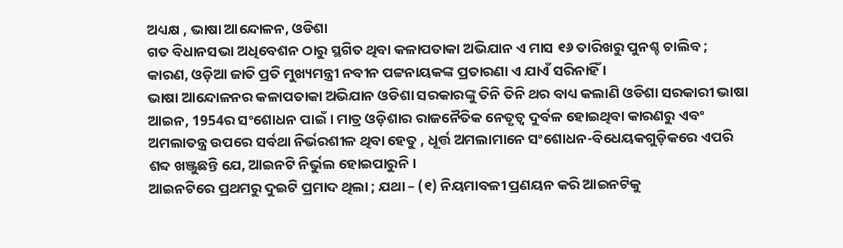ଅଧ୍ୟକ୍ଷ , ଭାଷା ଆନ୍ଦୋଳନ, ଓଡିଶା
ଗତ ବିଧାନସଭା ଅଧିବେଶନ ଠାରୁ ସ୍ଥଗିତ ଥିବା କଳାପତାକା ଅଭିଯାନ ଏ ମାସ ୧୬ ତାରିଖରୁ ପୁନଶ୍ଚ ଚାଲିବ ; କାରଣ, ଓଡ଼ିଆ ଜାତି ପ୍ରତି ମୁଖ୍ୟମନ୍ତ୍ରୀ ନବୀନ ପଟ୍ଟନାୟକଙ୍କ ପ୍ରତାରଣା ଏ ଯାଏଁ ସରିନାହିଁ ।
ଭାଷା ଆନ୍ଦୋଳନର କଳାପତାକା ଅଭିଯାନ ଓଡିଶା ସରକାରଙ୍କୁ ତିନି ତିନି ଥର ବାଧ୍ୟ କଲାଣି ଓଡିଶା ସରକାରୀ ଭାଷା ଆଇନ, 1954ର ସଂଶୋଧନ ପାଇଁ । ମାତ୍ର ଓଡ଼ିଶାର ରାଜନୈତିକ ନେତୃତ୍ଵ ଦୁର୍ବଳ ହୋଇଥିବା କାରଣରୁ ଏବଂ ଅମଲାତନ୍ତ୍ର ଉପରେ ସର୍ବଥା ନିର୍ଭରଶୀଳ ଥିବା ହେତୁ , ଧୂର୍ତ୍ତ ଅମଲାମାନେ ସଂଶୋଧନ-ବିଧେୟକଗୁଡ଼ିକରେ ଏପରି ଶବ୍ଦ ଖଞ୍ଜୁଛନ୍ତି ଯେ, ଆଇନଟି ନିର୍ଭୁଲ ହୋଇପାରୁନି ।
ଆଇନଟିରେ ପ୍ରଥମରୁ ଦୁଇଟି ପ୍ରମାଦ ଥିଲା ; ଯଥା – (୧) ନିୟମାବଳୀ ପ୍ରଣୟନ କରି ଆଇନଟିକୁ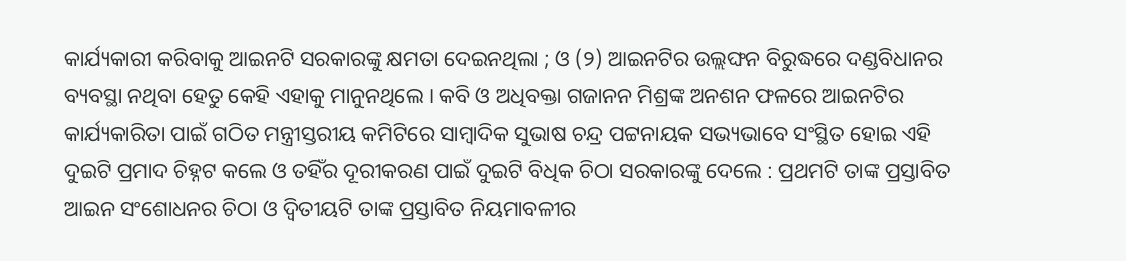କାର୍ଯ୍ୟକାରୀ କରିବାକୁ ଆଇନଟି ସରକାରଙ୍କୁ କ୍ଷମତା ଦେଇନଥିଲା ; ଓ (୨) ଆଇନଟିର ଉଲ୍ଲଙ୍ଘନ ବିରୁଦ୍ଧରେ ଦଣ୍ଡବିଧାନର ବ୍ୟବସ୍ଥା ନଥିବା ହେତୁ କେହି ଏହାକୁ ମାନୁନଥିଲେ । କବି ଓ ଅଧିବକ୍ତା ଗଜାନନ ମିଶ୍ରଙ୍କ ଅନଶନ ଫଳରେ ଆଇନଟିର କାର୍ଯ୍ୟକାରିତା ପାଇଁ ଗଠିତ ମନ୍ତ୍ରୀସ୍ତରୀୟ କମିଟିରେ ସାମ୍ବାଦିକ ସୁଭାଷ ଚନ୍ଦ୍ର ପଟ୍ଟନାୟକ ସଭ୍ୟଭାବେ ସଂସ୍ଥିତ ହୋଇ ଏହି ଦୁଇଟି ପ୍ରମାଦ ଚିହ୍ନଟ କଲେ ଓ ତହିଁର ଦୂରୀକରଣ ପାଇଁ ଦୁଇଟି ବିଧିକ ଚିଠା ସରକାରଙ୍କୁ ଦେଲେ : ପ୍ରଥମଟି ତାଙ୍କ ପ୍ରସ୍ତାବିତ ଆଇନ ସଂଶୋଧନର ଚିଠା ଓ ଦ୍ବିତୀୟଟି ତାଙ୍କ ପ୍ରସ୍ତାବିତ ନିୟମାବଳୀର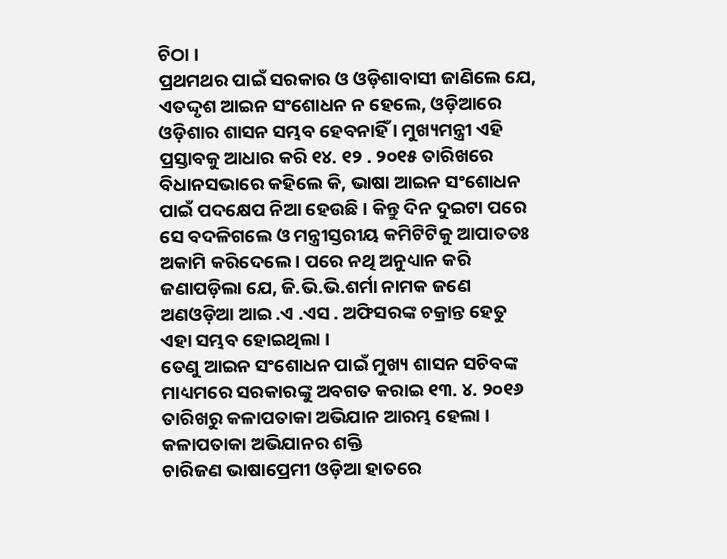ଚିଠା ।
ପ୍ରଥମଥର ପାଇଁ ସରକାର ଓ ଓଡ଼ିଶାବାସୀ ଜାଣିଲେ ଯେ, ଏତଦ୍ଦୃଶ ଆଇନ ସଂଶୋଧନ ନ ହେଲେ, ଓଡ଼ିଆରେ ଓଡ଼ିଶାର ଶାସନ ସମ୍ଭବ ହେବନାହିଁ । ମୁଖ୍ୟମନ୍ତ୍ରୀ ଏହି ପ୍ରସ୍ତାବକୁ ଆଧାର କରି ୧୪. ୧୨ . ୨୦୧୫ ତାରିଖରେ ବିଧାନସଭାରେ କହିଲେ କି, ଭାଷା ଆଇନ ସଂଶୋଧନ ପାଇଁ ପଦକ୍ଷେପ ନିଆ ହେଉଛି । କିନ୍ତୁ ଦିନ ଦୁଇଟା ପରେ ସେ ବଦଳିଗଲେ ଓ ମନ୍ତ୍ରୀସ୍ତରୀୟ କମିଟିଟିକୁ ଆପାତତଃ ଅକାମି କରିଦେଲେ । ପରେ ନଥି ଅନୁଧ୍ୟାନ କରି ଜଣାପଡ଼ିଲା ଯେ, ଜି.ଭି.ଭି.ଶର୍ମା ନାମକ ଜଣେ ଅଣଓଡ଼ିଆ ଆଇ .ଏ .ଏସ . ଅଫିସରଙ୍କ ଚକ୍ରାନ୍ତ ହେତୁ ଏହା ସମ୍ଭବ ହୋଇଥିଲା ।
ତେଣୁ ଆଇନ ସଂଶୋଧନ ପାଇଁ ମୁଖ୍ୟ ଶାସନ ସଚିବଙ୍କ ମାଧ୍ୟମରେ ସରକାରଙ୍କୁ ଅବଗତ କରାଇ ୧୩. ୪. ୨୦୧୬ ତାରିଖରୁ କଳାପତାକା ଅଭିଯାନ ଆରମ୍ଭ ହେଲା ।
କଳାପତାକା ଅଭିଯାନର ଶକ୍ତି
ଚାରିଜଣ ଭାଷାପ୍ରେମୀ ଓଡ଼ିଆ ହାତରେ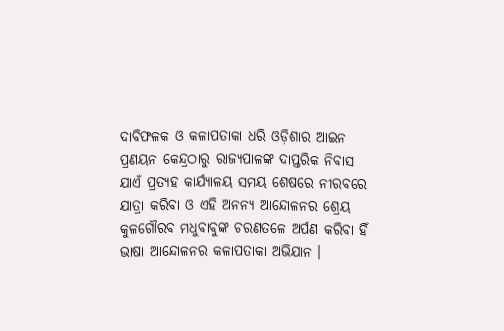ଦାବିଫଳକ ଓ କଳାପତାକା ଧରି ଓଡ଼ିଶାର ଆଇନ ପ୍ରଣୟନ କେନ୍ଦ୍ରଠାରୁ ରାଜ୍ୟପାଳଙ୍କ ଦାପ୍ତରିକ ନିବାସ ଯାଏଁ ପ୍ରତ୍ୟହ କାର୍ଯ୍ୟାଳୟ ସମୟ ଶେଷରେ ନୀରବରେ ଯାତ୍ରା କରିବା ଓ ଏହି ଅନନ୍ୟ ଆନ୍ଦୋଳନର ଶ୍ରେୟ କୁଳଗୌରବ ମଧୁବାବୁଙ୍କ ଚରଣତଳେ ଅର୍ପଣ କରିବା ହିଁ ଭାଷା ଆନ୍ଦୋଳନର କଳାପତାକା ଅଭିଯାନ ।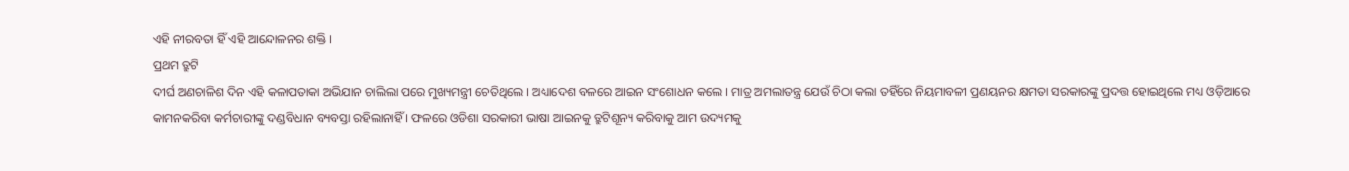ଏହି ନୀରବତା ହିଁ ଏହି ଆନ୍ଦୋଳନର ଶକ୍ତି ।
ପ୍ରଥମ ତ୍ରୁଟି
ଦୀର୍ଘ ଅଣଚାଳିଶ ଦିନ ଏହି କଳାପତାକା ଅଭିଯାନ ଚାଲିଲା ପରେ ମୁଖ୍ୟମନ୍ତ୍ରୀ ଚେତିଥିଲେ । ଅଧ୍ୟାଦେଶ ବଳରେ ଆଇନ ସଂଶୋଧନ କଲେ । ମାତ୍ର ଅମଲାତନ୍ତ୍ର ଯେଉଁ ଚିଠା କଲା ତହିଁରେ ନିୟମାବଳୀ ପ୍ରଣୟନର କ୍ଷମତା ସରକାରଙ୍କୁ ପ୍ରଦତ୍ତ ହୋଇଥିଲେ ମଧ୍ୟ ଓଡ଼ିଆରେ କାମନକରିବା କର୍ମଚାରୀଙ୍କୁ ଦଣ୍ଡବିଧାନ ବ୍ୟବସ୍ତା ରହିଲାନାହିଁ । ଫଳରେ ଓଡିଶା ସରକାରୀ ଭାଷା ଆଇନକୁ ତ୍ରୁଟିଶୂନ୍ୟ କରିବାକୁ ଆମ ଉଦ୍ୟମକୁ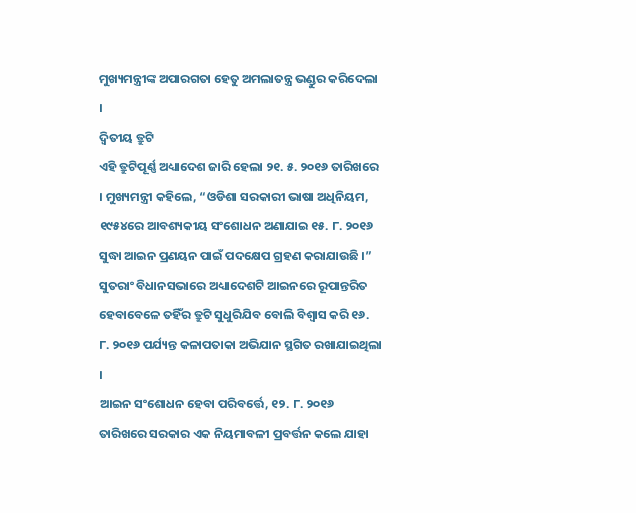ମୁଖ୍ୟମନ୍ତ୍ରୀଙ୍କ ଅପାରଗତା ହେତୁ ଅମଲାତନ୍ତ୍ର ଭଣ୍ଡୁର କରିଦେଲା ।
ଦ୍ବିତୀୟ ତ୍ରୁଟି
ଏହି ତ୍ରୁଟିପୂର୍ଣ୍ଣ ଅଧ୍ୟାଦେଶ ଜାରି ହେଲା ୨୧. ୫. ୨୦୧୬ ତାରିଖରେ । ମୁଖ୍ୟମନ୍ତ୍ରୀ କହିଲେ, “ଓଡିଶା ସରକାରୀ ଭାଷା ଅଧିନିୟମ, ୧୯୫୪ରେ ଆବଶ୍ୟକୀୟ ସଂଶୋଧନ ଅଣାଯାଇ ୧୫. ୮. ୨୦୧୬ ସୁଦ୍ଧା ଆଇନ ପ୍ରଣୟନ ପାଇଁ ପଦକ୍ଷେପ ଗ୍ରହଣ କରାଯାଉଛି ।”
ସୁତରାଂ ବିଧାନସଭାରେ ଅଧ୍ୟାଦେଶଟି ଆଇନରେ ରୂପାନ୍ତରିତ ହେବାବେଳେ ତହିଁର ତ୍ରୁଟି ସୁଧୁରିଯିବ ବୋଲି ବିଶ୍ଵାସ କରି ୧୬. ୮. ୨୦୧୬ ପର୍ଯ୍ୟନ୍ତ କଳାପତାକା ଅଭିଯାନ ସ୍ଥଗିତ ରଖାଯାଇଥିଲା ।
ଆଇନ ସଂଶୋଧନ ହେବା ପରିବର୍ତ୍ତେ, ୧୨. ୮. ୨୦୧୬ ତାରିଖରେ ସରକାର ଏକ ନିୟମାବଳୀ ପ୍ରବର୍ତ୍ତନ କଲେ ଯାହା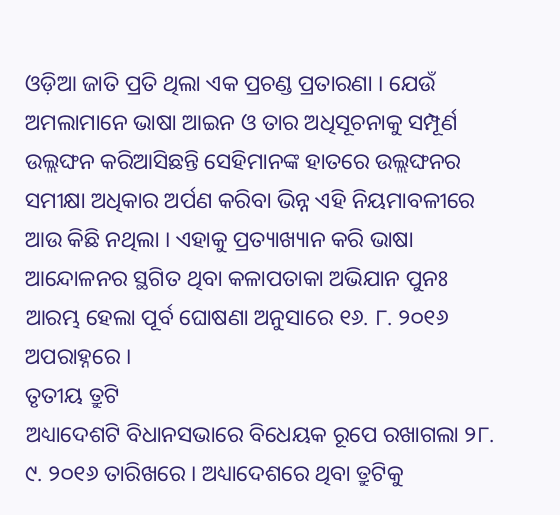ଓଡ଼ିଆ ଜାତି ପ୍ରତି ଥିଲା ଏକ ପ୍ରଚଣ୍ଡ ପ୍ରତାରଣା । ଯେଉଁ ଅମଲାମାନେ ଭାଷା ଆଇନ ଓ ତାର ଅଧିସୂଚନାକୁ ସମ୍ପୂର୍ଣ ଉଲ୍ଲଙ୍ଘନ କରିଆସିଛନ୍ତି ସେହିମାନଙ୍କ ହାତରେ ଉଲ୍ଲଙ୍ଘନର ସମୀକ୍ଷା ଅଧିକାର ଅର୍ପଣ କରିବା ଭିନ୍ନ ଏହି ନିୟମାବଳୀରେ ଆଉ କିଛି ନଥିଲା । ଏହାକୁ ପ୍ରତ୍ୟାଖ୍ୟାନ କରି ଭାଷା ଆନ୍ଦୋଳନର ସ୍ଥଗିତ ଥିବା କଳାପତାକା ଅଭିଯାନ ପୁନଃ ଆରମ୍ଭ ହେଲା ପୂର୍ବ ଘୋଷଣା ଅନୁସାରେ ୧୬. ୮. ୨୦୧୬ ଅପରାହ୍ନରେ ।
ତୃତୀୟ ତ୍ରୁଟି
ଅଧ୍ୟାଦେଶଟି ବିଧାନସଭାରେ ବିଧେୟକ ରୂପେ ରଖାଗଲା ୨୮. ୯. ୨୦୧୬ ତାରିଖରେ । ଅଧ୍ୟାଦେଶରେ ଥିବା ତ୍ରୁଟିକୁ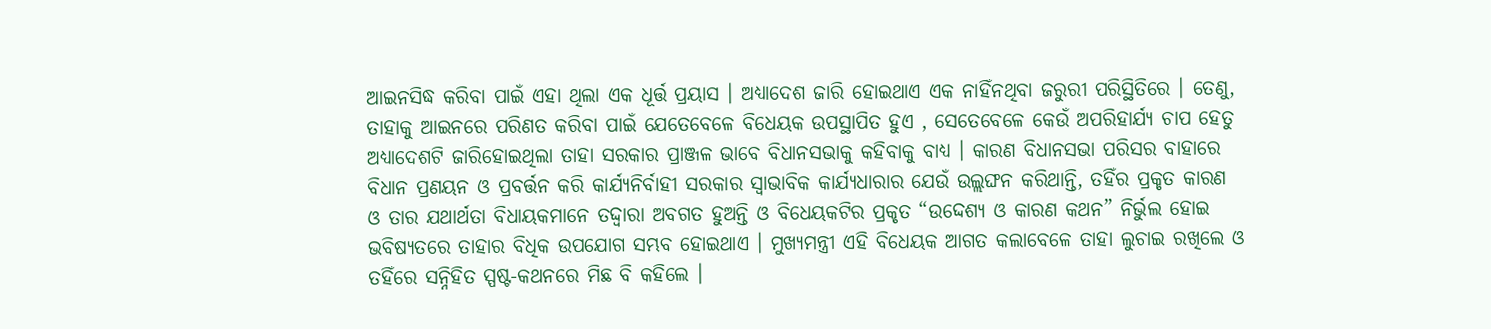ଆଇନସିଦ୍ଧ କରିବା ପାଇଁ ଏହା ଥିଲା ଏକ ଧୂର୍ତ୍ତ ପ୍ରୟାସ । ଅଧ୍ୟାଦେଶ ଜାରି ହୋଇଥାଏ ଏକ ନାହିଁନଥିବା ଜରୁରୀ ପରିସ୍ଥିତିରେ । ତେଣୁ, ତାହାକୁ ଆଇନରେ ପରିଣତ କରିବା ପାଇଁ ଯେତେବେଳେ ବିଧେୟକ ଉପସ୍ଥାପିତ ହୁଏ , ସେତେବେଳେ କେଉଁ ଅପରିହାର୍ଯ୍ୟ ଚାପ ହେତୁ ଅଧ୍ୟାଦେଶଟି ଜାରିହୋଇଥିଲା ତାହା ସରକାର ପ୍ରାଞ୍ଜଳ ଭାବେ ବିଧାନସଭାକୁ କହିବାକୁ ବାଧ୍ୟ । କାରଣ ବିଧାନସଭା ପରିସର ବାହାରେ ବିଧାନ ପ୍ରଣୟନ ଓ ପ୍ରବର୍ତ୍ତନ କରି କାର୍ଯ୍ୟନିର୍ବାହୀ ସରକାର ସ୍ଵାଭାବିକ କାର୍ଯ୍ୟଧାରାର ଯେଉଁ ଉଲ୍ଲଙ୍ଘନ କରିଥାନ୍ତି, ତହିଁର ପ୍ରକୃତ କାରଣ ଓ ତାର ଯଥାର୍ଥତା ବିଧାୟକମାନେ ତଦ୍ଦ୍ଵାରା ଅବଗତ ହୁଅନ୍ତି ଓ ବିଧେୟକଟିର ପ୍ରକୃତ “ଉଦ୍ଦେଶ୍ୟ ଓ କାରଣ କଥନ” ନିର୍ଭୁଲ ହୋଇ ଭବିଷ୍ୟତରେ ତାହାର ବିଧିକ ଉପଯୋଗ ସମ୍ଭବ ହୋଇଥାଏ । ମୁଖ୍ୟମନ୍ତ୍ରୀ ଏହି ବିଧେୟକ ଆଗତ କଲାବେଳେ ତାହା ଲୁଚାଇ ରଖିଲେ ଓ ତହିଁରେ ସନ୍ନିହିତ ସ୍ପଷ୍ଟ-କଥନରେ ମିଛ ବି କହିଲେ ।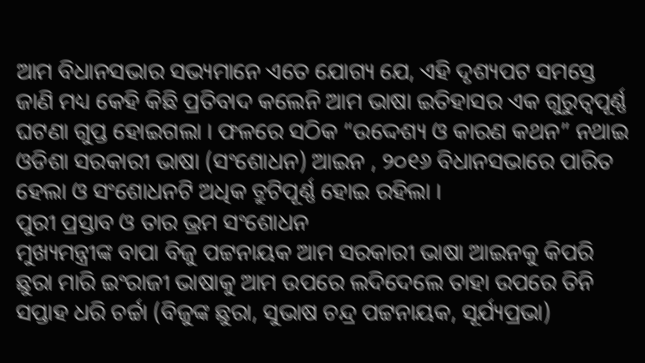ଆମ ବିଧାନସଭାର ସଭ୍ୟମାନେ ଏତେ ଯୋଗ୍ୟ ଯେ, ଏହି ଦୃଶ୍ୟପଟ ସମସ୍ତେ ଜାଣି ମଧ୍ୟ କେହି କିଛି ପ୍ରତିବାଦ କଲେନି ଆମ ଭାଷା ଇତିହାସର ଏକ ଗୁରୁତ୍ଵପୂର୍ଣ୍ଣ ଘଟଣା ଗୁପ୍ତ ହୋଇଗଲା । ଫଳରେ ସଠିକ “ଉଦ୍ଦେଶ୍ୟ ଓ କାରଣ କଥନ” ନଥାଇ ଓଡିଶା ସରକାରୀ ଭାଷା (ସଂଶୋଧନ) ଆଇନ , ୨୦୧୬ ବିଧାନସଭାରେ ପାରିତ ହେଲା ଓ ସଂଶୋଧନଟି ଅଧିକ ତ୍ରୁଟିପୂର୍ଣ୍ଣ ହୋଇ ରହିଲା ।
ପୁରୀ ପ୍ରସ୍ତାବ ଓ ତାର ଭ୍ରମ ସଂଶୋଧନ
ମୁଖ୍ୟମନ୍ତ୍ରୀଙ୍କ ବାପା ବିଜୁ ପଟ୍ଟନାୟକ ଆମ ସରକାରୀ ଭାଷା ଆଇନକୁ କିପରି ଛୁରା ମାରି ଇଂରାଜୀ ଭାଷାକୁ ଆମ ଉପରେ ଲଦିଦେଲେ ତାହା ଉପରେ ତିନି ସପ୍ତାହ ଧରି ଚର୍ଚ୍ଚା (ବିଜୁଙ୍କ ଛୁରା, ସୁଭାଷ ଚନ୍ଦ୍ର ପଟ୍ଟନାୟକ, ସୂର୍ଯ୍ୟପ୍ରଭା)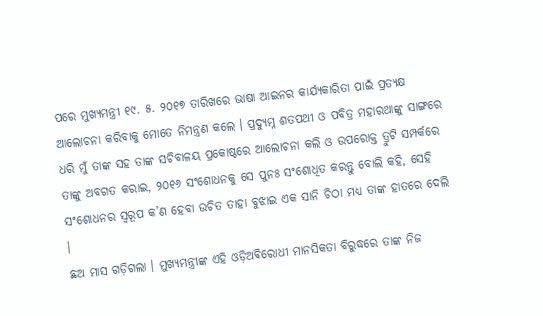ପରେ ମୁଖ୍ୟମନ୍ତ୍ରୀ ୧୯. ୫. ୨୦୧୭ ତାରିଖରେ ଭାଷା ଆଇନର କାର୍ଯ୍ୟକାରିତା ପାଇଁ ପ୍ରତ୍ୟକ୍ଷ ଆଲୋଚନା କରିବାକୁ ମୋତେ ନିମନ୍ତ୍ରଣ କଲେ । ପ୍ରଦ୍ୟୁମ୍ନ ଶତପଥୀ ଓ ପବିତ୍ର ମହାରଥାଙ୍କୁ ସାଙ୍ଗରେ ଧରି ମୁଁ ତାଙ୍କ ସହ ତାଙ୍କ ସଚିବାଳୟ ପ୍ରକୋଷ୍ଠରେ ଆଲୋଚନା କଲି ଓ ଉପରୋକ୍ତ ତ୍ରୁଟି ସମ୍ପର୍କରେ ତାଙ୍କୁ ଅବଗତ କରାଇ, ୨୦୧୬ ସଂଶୋଧନକୁ ସେ ପୁନଃ ସଂଶୋଧିତ କରନ୍ତୁ ବୋଲି କହି, ସେହି ସଂଶୋଧନର ସ୍ଵରୂପ କ’ଣ ହେବା ଉଚିତ ତାହା ବୁଝାଇ ଏକ ସାନି ଚିଠା ମଧ୍ୟ ତାଙ୍କ ହାତରେ ଦେଲି ।
ଛଅ ମାସ ଗଡ଼ିଗଲା । ମୁଖ୍ୟମନ୍ତ୍ରୀଙ୍କ ଏହି ଓଡ଼ିଅଵିରୋଧୀ ମାନସିକତା ବିରୁଦ୍ଧରେ ତାଙ୍କ ନିଜ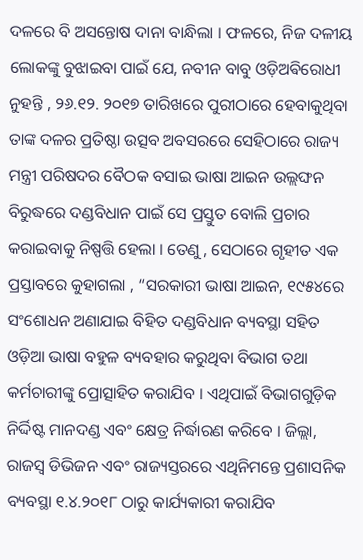ଦଳରେ ବି ଅସନ୍ତୋଷ ଦାନା ବାନ୍ଧିଲା । ଫଳରେ, ନିଜ ଦଳୀୟ ଲୋକଙ୍କୁ ବୁଝାଇବା ପାଇଁ ଯେ, ନବୀନ ବାବୁ ଓଡ଼ିଅଵିରୋଧୀ ନୁହନ୍ତି , ୨୬.୧୨. ୨୦୧୭ ତାରିଖରେ ପୁରୀଠାରେ ହେବାକୁଥିବା ତାଙ୍କ ଦଳର ପ୍ରତିଷ୍ଠା ଉତ୍ସବ ଅବସରରେ ସେହିଠାରେ ରାଜ୍ୟ ମନ୍ତ୍ରୀ ପରିଷଦର ବୈଠକ ବସାଇ ଭାଷା ଆଇନ ଉଲ୍ଲଙ୍ଘନ ବିରୁଦ୍ଧରେ ଦଣ୍ଡବିଧାନ ପାଇଁ ସେ ପ୍ରସ୍ତୁତ ବୋଲି ପ୍ରଚାର କରାଇବାକୁ ନିଷ୍ପତ୍ତି ହେଲା । ତେଣୁ , ସେଠାରେ ଗୃହୀତ ଏକ ପ୍ରସ୍ତାବରେ କୁହାଗଲା , “ସରକାରୀ ଭାଷା ଆଇନ, ୧୯୫୪ରେ ସଂଶୋଧନ ଅଣାଯାଇ ବିହିତ ଦଣ୍ଡବିଧାନ ବ୍ୟବସ୍ଥା ସହିତ ଓଡ଼ିଆ ଭାଷା ବହୁଳ ବ୍ୟବହାର କରୁଥିବା ବିଭାଗ ତଥା କର୍ମଚାରୀଙ୍କୁ ପ୍ରୋତ୍ସାହିତ କରାଯିବ । ଏଥିପାଇଁ ବିଭାଗଗୁଡ଼ିକ ନିର୍ଦ୍ଦିଷ୍ଟ ମାନଦଣ୍ଡ ଏବଂ କ୍ଷେତ୍ର ନିର୍ଦ୍ଧାରଣ କରିବେ । ଜିଲ୍ଲା, ରାଜସ୍ଵ ଡିଭିଜନ ଏବଂ ରାଜ୍ୟସ୍ତରରେ ଏଥିନିମନ୍ତେ ପ୍ରଶାସନିକ ବ୍ୟବସ୍ଥା ୧.୪.୨୦୧୮ ଠାରୁ କାର୍ଯ୍ୟକାରୀ କରାଯିବ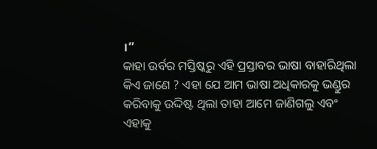।”
କାହା ଉର୍ବର ମସ୍ତିଷ୍କରୁ ଏହି ପ୍ରସ୍ତାବର ଭାଷା ବାହାରିଥିଲା କିଏ ଜାଣେ ? ଏହା ଯେ ଆମ ଭାଷା ଅଧିକାରକୁ ଭଣ୍ଡୁର କରିବାକୁ ଉଦ୍ଦିଷ୍ଟ ଥିଲା ତାହା ଆମେ ଜାଣିଗଲୁ ଏବଂ ଏହାକୁ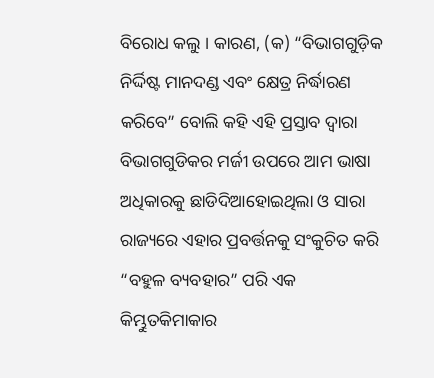ବିରୋଧ କଲୁ । କାରଣ, (କ) “ବିଭାଗଗୁଡ଼ିକ ନିର୍ଦ୍ଦିଷ୍ଟ ମାନଦଣ୍ଡ ଏବଂ କ୍ଷେତ୍ର ନିର୍ଦ୍ଧାରଣ କରିବେ” ବୋଲି କହି ଏହି ପ୍ରସ୍ତାବ ଦ୍ଵାରା ବିଭାଗଗୁଡିକର ମର୍ଜୀ ଉପରେ ଆମ ଭାଷା ଅଧିକାରକୁ ଛାଡିଦିଆହୋଇଥିଲା ଓ ସାରା ରାଜ୍ୟରେ ଏହାର ପ୍ରବର୍ତ୍ତନକୁ ସଂକୁଚିତ କରି “ବହୁଳ ବ୍ୟବହାର” ପରି ଏକ କିମ୍ଭୁତକିମାକାର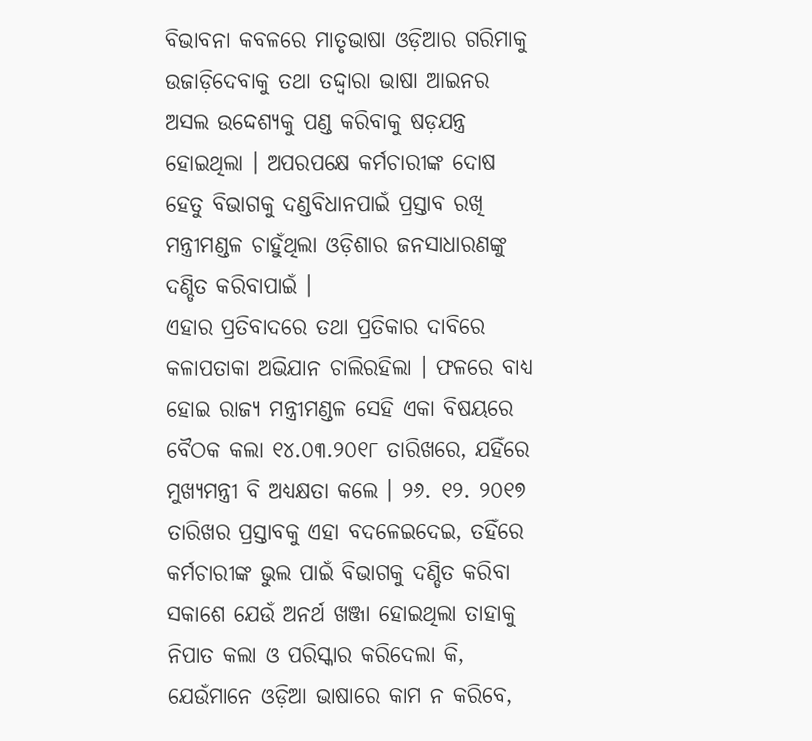ବିଭାବନା କବଳରେ ମାତୃଭାଷା ଓଡ଼ିଆର ଗରିମାକୁ ଉଜାଡ଼ିଦେବାକୁ ତଥା ତଦ୍ଦ୍ଵାରା ଭାଷା ଆଇନର ଅସଲ ଉଦ୍ଦେଶ୍ୟକୁ ପଣ୍ଡ କରିବାକୁ ଷଡ଼ଯନ୍ତ୍ର ହୋଇଥିଲା । ଅପରପକ୍ଷେ କର୍ମଚାରୀଙ୍କ ଦୋଷ ହେତୁ ବିଭାଗକୁ ଦଣ୍ଡବିଧାନପାଇଁ ପ୍ରସ୍ତାବ ରଖି ମନ୍ତ୍ରୀମଣ୍ଡଳ ଚାହୁଁଥିଲା ଓଡ଼ିଶାର ଜନସାଧାରଣଙ୍କୁ ଦଣ୍ଡିତ କରିବାପାଇଁ ।
ଏହାର ପ୍ରତିବାଦରେ ତଥା ପ୍ରତିକାର ଦାବିରେ କଳାପତାକା ଅଭିଯାନ ଚାଲିରହିଲା । ଫଳରେ ବାଧ୍ୟ ହୋଇ ରାଜ୍ୟ ମନ୍ତ୍ରୀମଣ୍ଡଳ ସେହି ଏକା ବିଷୟରେ ବୈଠକ କଲା ୧୪.୦୩.୨୦୧୮ ତାରିଖରେ, ଯହିଁରେ ମୁଖ୍ୟମନ୍ତ୍ରୀ ବି ଅଧ୍ୟକ୍ଷତା କଲେ । ୨୬. ୧୨. ୨୦୧୭ ତାରିଖର ପ୍ରସ୍ତାବକୁ ଏହା ବଦଳେଇଦେଇ, ତହିଁରେ କର୍ମଚାରୀଙ୍କ ଭୁଲ ପାଇଁ ବିଭାଗକୁ ଦଣ୍ଡିତ କରିବା ସକାଶେ ଯେଉଁ ଅନର୍ଥ ଖଞ୍ଜା ହୋଇଥିଲା ତାହାକୁ ନିପାତ କଲା ଓ ପରିସ୍କାର କରିଦେଲା କି, ଯେଉଁମାନେ ଓଡ଼ିଆ ଭାଷାରେ କାମ ନ କରିବେ,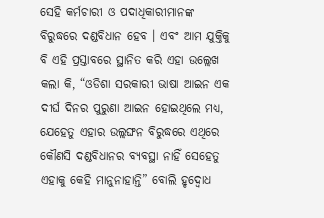ସେହି କର୍ମଚାରୀ ଓ ପଦାଧିକାରୀମାନଙ୍କ ବିରୁଦ୍ଧରେ ଦଣ୍ଡବିଧାନ ହେବ । ଏବଂ ଆମ ଯୁକ୍ତିକୁ ବି ଏହି ପ୍ରସ୍ତାବରେ ସ୍ଥାନିତ କରି ଏହା ଉଲ୍ଲେଖ କଲା କି, “ଓଡିଶା ସରକାରୀ ଭାଷା ଆଇନ ଏକ ଦୀର୍ଘ ଦିନର ପୁରୁଣା ଆଇନ ହୋଇଥିଲେ ମଧ୍ୟ, ଯେହେତୁ ଏହାର ଉଲ୍ଲଙ୍ଘନ ବିରୁଦ୍ଧରେ ଏଥିରେ କୌଣସି ଦଣ୍ଡବିଧାନର ବ୍ୟବସ୍ଥା ନାହିଁ ସେହେତୁ ଏହାକୁ କେହି ମାନୁନାହାନ୍ତି” ବୋଲି ହୃଦ୍ବୋଧ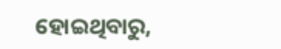ହୋଇଥିବାରୁ,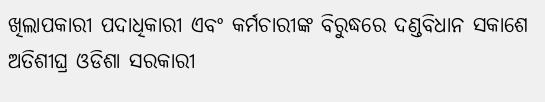ଖିଲାପକାରୀ ପଦାଧିକାରୀ ଏବଂ କର୍ମଚାରୀଙ୍କ ବିରୁଦ୍ଧରେ ଦଣ୍ଡବିଧାନ ସକାଶେ ଅତିଶୀଘ୍ର ଓଡିଶା ସରକାରୀ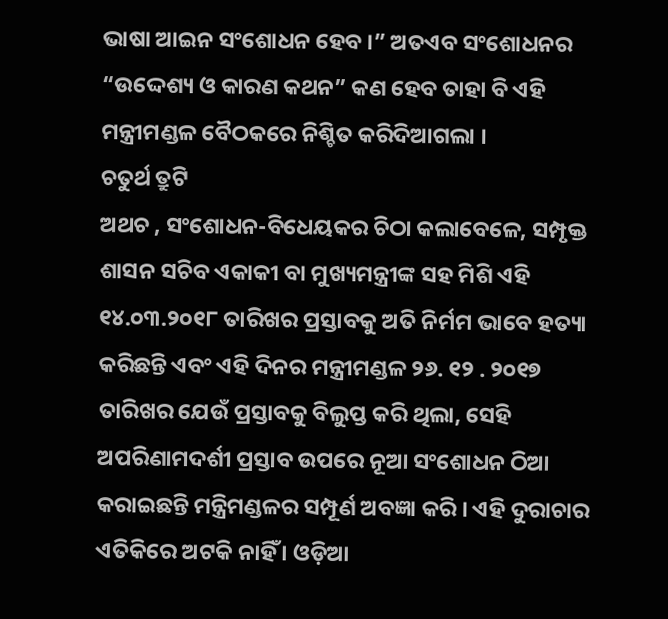ଭାଷା ଆଇନ ସଂଶୋଧନ ହେବ ।” ଅତଏବ ସଂଶୋଧନର “ଉଦ୍ଦେଶ୍ୟ ଓ କାରଣ କଥନ” କଣ ହେବ ତାହା ବି ଏହି ମନ୍ତ୍ରୀମଣ୍ଡଳ ବୈଠକରେ ନିଶ୍ଚିତ କରିଦିଆଗଲା ।
ଚତୁର୍ଥ ତ୍ରୁଟି
ଅଥଚ , ସଂଶୋଧନ-ବିଧେୟକର ଚିଠା କଲାବେଳେ, ସମ୍ପୃକ୍ତ ଶାସନ ସଚିବ ଏକାକୀ ବା ମୁଖ୍ୟମନ୍ତ୍ରୀଙ୍କ ସହ ମିଶି ଏହି ୧୪.୦୩.୨୦୧୮ ତାରିଖର ପ୍ରସ୍ତାବକୁ ଅତି ନିର୍ମମ ଭାବେ ହତ୍ୟା କରିଛନ୍ତି ଏବଂ ଏହି ଦିନର ମନ୍ତ୍ରୀମଣ୍ଡଳ ୨୬. ୧୨ . ୨୦୧୭ ତାରିଖର ଯେଉଁ ପ୍ରସ୍ତାବକୁ ବିଲୁପ୍ତ କରି ଥିଲା, ସେହି ଅପରିଣାମଦର୍ଶୀ ପ୍ରସ୍ତାବ ଉପରେ ନୂଆ ସଂଶୋଧନ ଠିଆ କରାଇଛନ୍ତି ମନ୍ତ୍ରିମଣ୍ଡଳର ସମ୍ପୂର୍ଣ ଅବଜ୍ଞା କରି । ଏହି ଦୁରାଚାର ଏତିକିରେ ଅଟକି ନାହିଁ । ଓଡ଼ିଆ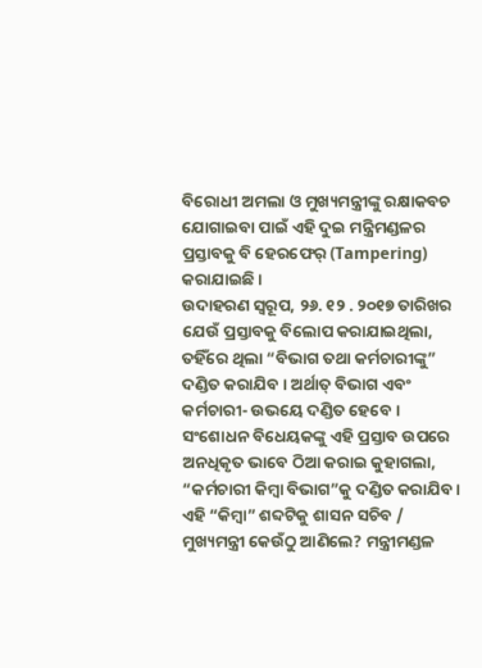ବିରୋଧୀ ଅମଲା ଓ ମୁଖ୍ୟମନ୍ତ୍ରୀଙ୍କୁ ରକ୍ଷାକବଚ ଯୋଗାଇବା ପାଇଁ ଏହି ଦୁଇ ମନ୍ତ୍ରିମଣ୍ଡଳର ପ୍ରସ୍ତାବକୁ ବି ହେରଫେର୍ (Tampering) କରାଯାଇଛି ।
ଉଦାହରଣ ସ୍ଵରୂପ, ୨୬. ୧୨ . ୨୦୧୭ ତାରିଖର ଯେଉଁ ପ୍ରସ୍ତାବକୁ ବିଲୋପ କରାଯାଇଥିଲା, ତହିଁରେ ଥିଲା “ବିଭାଗ ତଥା କର୍ମଚାରୀଙ୍କୁ” ଦଣ୍ଡିତ କରାଯିବ । ଅର୍ଥାତ୍ ବିଭାଗ ଏବଂ କର୍ମଚାରୀ- ଉଭୟେ ଦଣ୍ଡିତ ହେବେ । ସଂଶୋଧନ ବିଧେୟକଙ୍କୁ ଏହି ପ୍ରସ୍ତାବ ଉପରେ ଅନଧିକୃତ ଭାବେ ଠିଆ କରାଇ କୁହାଗଲା, “କର୍ମଚାରୀ କିମ୍ବା ବିଭାଗ”କୁ ଦଣ୍ଡିତ କରାଯିବ । ଏହି “କିମ୍ବା” ଶବ୍ଦଟିକୁ ଶାସନ ସଚିବ / ମୁଖ୍ୟମନ୍ତ୍ରୀ କେଉଁଠୁ ଆଣିଲେ? ମନ୍ତ୍ରୀମଣ୍ଡଳ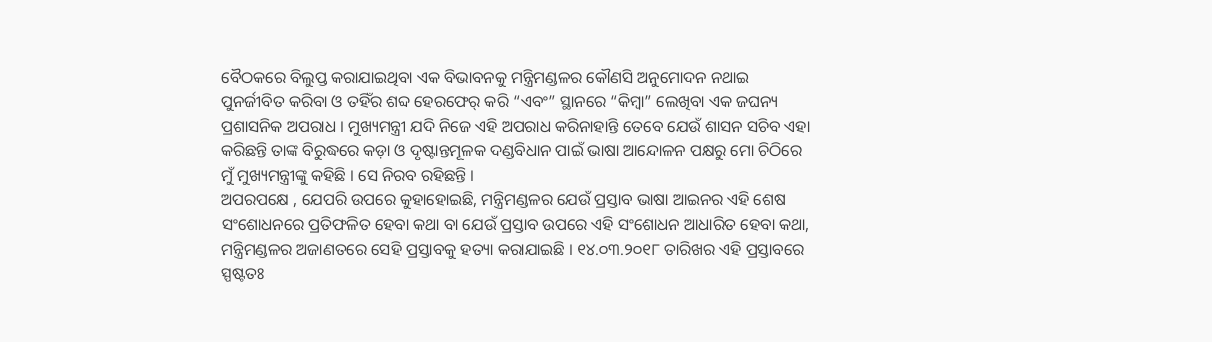ବୈଠକରେ ବିଲୁପ୍ତ କରାଯାଇଥିବା ଏକ ବିଭାବନକୁ ମନ୍ତ୍ରିମଣ୍ଡଳର କୌଣସି ଅନୁମୋଦନ ନଥାଇ ପୁନର୍ଜୀବିତ କରିବା ଓ ତହିଁର ଶବ୍ଦ ହେରଫେର୍ କରି “ଏବଂ” ସ୍ଥାନରେ “କିମ୍ବା” ଲେଖିବା ଏକ ଜଘନ୍ୟ ପ୍ରଶାସନିକ ଅପରାଧ । ମୁଖ୍ୟମନ୍ତ୍ରୀ ଯଦି ନିଜେ ଏହି ଅପରାଧ କରିନାହାନ୍ତି ତେବେ ଯେଉଁ ଶାସନ ସଚିବ ଏହା କରିଛନ୍ତି ତାଙ୍କ ବିରୁଦ୍ଧରେ କଡ଼ା ଓ ଦୃଷ୍ଟାନ୍ତମୂଳକ ଦଣ୍ଡବିଧାନ ପାଇଁ ଭାଷା ଆନ୍ଦୋଳନ ପକ୍ଷରୁ ମୋ ଚିଠିରେ ମୁଁ ମୁଖ୍ୟମନ୍ତ୍ରୀଙ୍କୁ କହିଛି । ସେ ନିରବ ରହିଛନ୍ତି ।
ଅପରପକ୍ଷେ , ଯେପରି ଉପରେ କୁହାହୋଇଛି, ମନ୍ତ୍ରିମଣ୍ଡଳର ଯେଉଁ ପ୍ରସ୍ତାବ ଭାଷା ଆଇନର ଏହି ଶେଷ ସଂଶୋଧନରେ ପ୍ରତିଫଳିତ ହେବା କଥା ବା ଯେଉଁ ପ୍ରସ୍ତାବ ଉପରେ ଏହି ସଂଶୋଧନ ଆଧାରିତ ହେବା କଥା, ମନ୍ତ୍ରିମଣ୍ଡଳର ଅଜାଣତରେ ସେହି ପ୍ରସ୍ତାବକୁ ହତ୍ୟା କରାଯାଇଛି । ୧୪.୦୩.୨୦୧୮ ତାରିଖର ଏହି ପ୍ରସ୍ତାବରେ ସ୍ପଷ୍ଟତଃ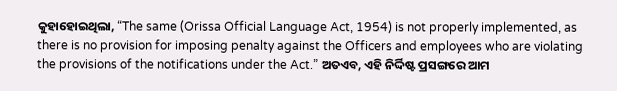କୁହାହୋଇଥିଲା, “The same (Orissa Official Language Act, 1954) is not properly implemented, as there is no provision for imposing penalty against the Officers and employees who are violating the provisions of the notifications under the Act.” ଅତଏବ, ଏହି ନିର୍ଦ୍ଦିଷ୍ଟ ପ୍ରସଙ୍ଗରେ ଆମ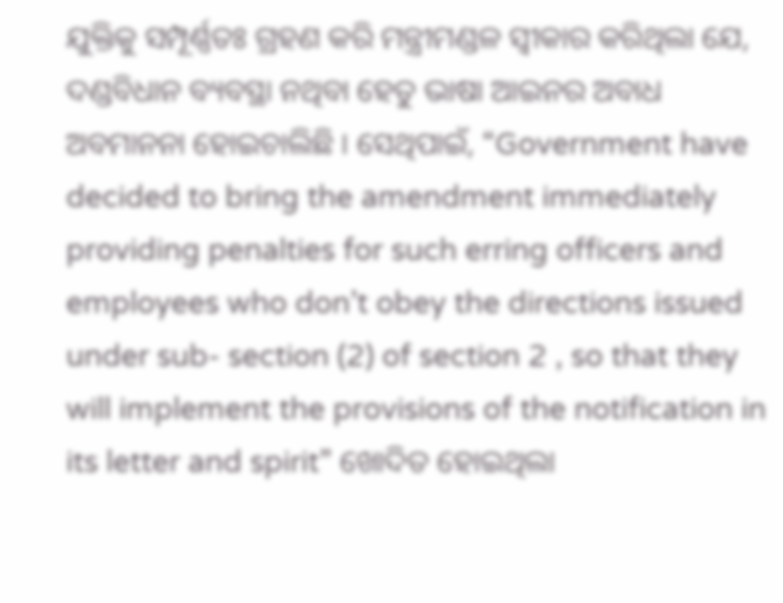ଯୁକ୍ତିକୁ ସମ୍ପୂର୍ଣ୍ଣତଃ ଗ୍ରହଣ କରି ମନ୍ତ୍ରୀମଣ୍ଡଳ ସ୍ବୀକାର କରିଥିଲା ଯେ, ଦଣ୍ଡବିଧାନ ବ୍ୟବସ୍ଥା ନଥିବା ହେତୁ ଭାଷା ଆଇନର ଅବାଧ ଅବମାନନା ହୋଇଚାଲିଛି । ସେଥିପାଇଁ, “Government have decided to bring the amendment immediately providing penalties for such erring officers and employees who don’t obey the directions issued under sub- section (2) of section 2 , so that they will implement the provisions of the notification in its letter and spirit” ଖୋଦିତ ହୋଇଥିଲା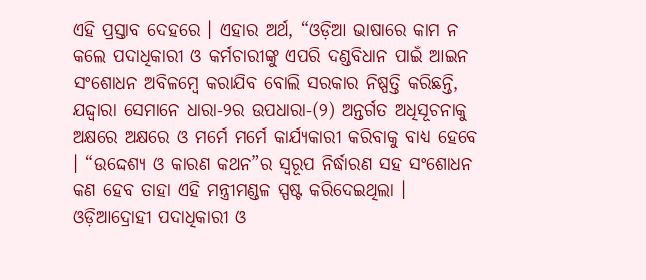ଏହି ପ୍ରସ୍ତାବ ଦେହରେ । ଏହାର ଅର୍ଥ, “ଓଡ଼ିଆ ଭାଷାରେ କାମ ନ କଲେ ପଦାଧିକାରୀ ଓ କର୍ମଚାରୀଙ୍କୁ ଏପରି ଦଣ୍ଡବିଧାନ ପାଇଁ ଆଇନ ସଂଶୋଧନ ଅବିଳମ୍ବେ କରାଯିବ ବୋଲି ସରକାର ନିଷ୍ପତ୍ତି କରିଛନ୍ତି, ଯଦ୍ଦ୍ଵାରା ସେମାନେ ଧାରା-୨ର ଉପଧାରା-(୨) ଅନ୍ତର୍ଗତ ଅଧିସୂଚନାକୁ ଅକ୍ଷରେ ଅକ୍ଷରେ ଓ ମର୍ମେ ମର୍ମେ କାର୍ଯ୍ୟକାରୀ କରିବାକୁ ବାଧ୍ୟ ହେବେ । “ଉଦ୍ଦେଶ୍ୟ ଓ କାରଣ କଥନ”ର ସ୍ବରୂପ ନିର୍ଦ୍ଧାରଣ ସହ ସଂଶୋଧନ କଣ ହେବ ତାହା ଏହି ମନ୍ତ୍ରୀମଣ୍ଡଳ ସ୍ପଷ୍ଟ କରିଦେଇଥିଲା । ଓଡ଼ିଆଦ୍ରୋହୀ ପଦାଧିକାରୀ ଓ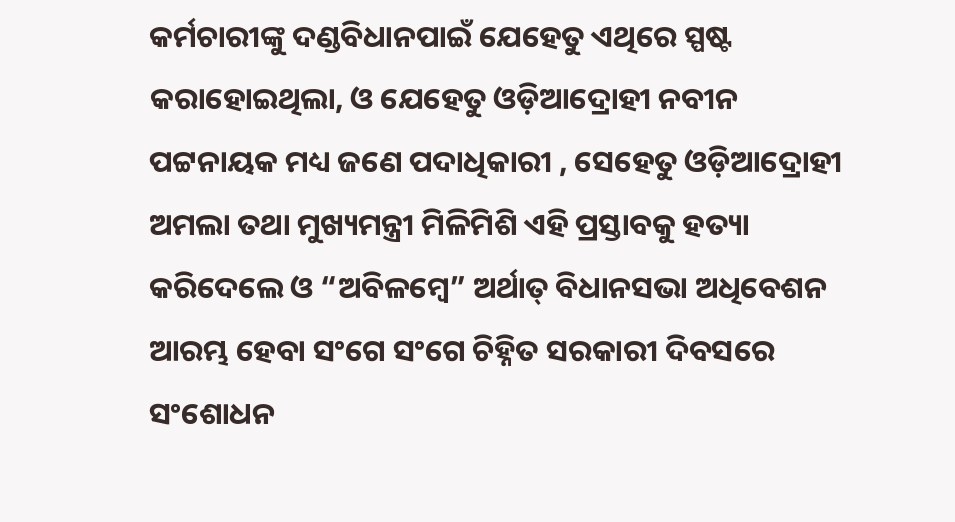କର୍ମଚାରୀଙ୍କୁ ଦଣ୍ଡବିଧାନପାଇଁ ଯେହେତୁ ଏଥିରେ ସ୍ପଷ୍ଟ କରାହୋଇଥିଲା, ଓ ଯେହେତୁ ଓଡ଼ିଆଦ୍ରୋହୀ ନବୀନ ପଟ୍ଟନାୟକ ମଧ୍ୟ ଜଣେ ପଦାଧିକାରୀ , ସେହେତୁ ଓଡ଼ିଆଦ୍ରୋହୀ ଅମଲା ତଥା ମୁଖ୍ୟମନ୍ତ୍ରୀ ମିଳିମିଶି ଏହି ପ୍ରସ୍ତାବକୁ ହତ୍ୟା କରିଦେଲେ ଓ “ଅବିଳମ୍ବେ” ଅର୍ଥାତ୍ ବିଧାନସଭା ଅଧିବେଶନ ଆରମ୍ଭ ହେବା ସଂଗେ ସଂଗେ ଚିହ୍ନିତ ସରକାରୀ ଦିବସରେ ସଂଶୋଧନ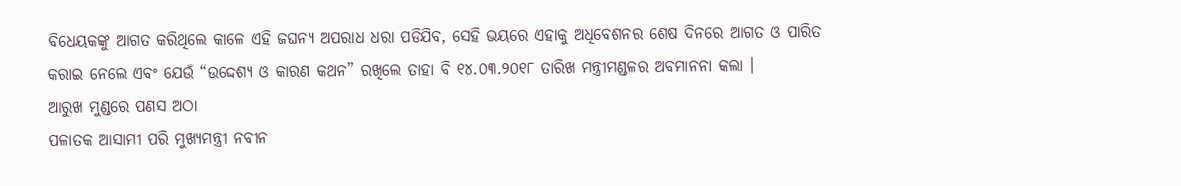ବିଧେୟକଙ୍କୁ ଆଗତ କରିଥିଲେ କାଳେ ଏହି ଜଘନ୍ୟ ଅପରାଧ ଧରା ପଡିଯିବ, ସେହି ଭୟରେ ଏହାକୁ ଅଧିବେଶନର ଶେଷ ଦିନରେ ଆଗତ ଓ ପାରିତ କରାଇ ନେଲେ ଏବଂ ଯେଉଁ “ଉଦ୍ଦେଶ୍ୟ ଓ କାରଣ କଥନ” ରଖିଲେ ତାହା ବି ୧୪.୦୩.୨୦୧୮ ତାରିଖ ମନ୍ତ୍ରୀମଣ୍ଡଳର ଅବମାନନା କଲା ।
ଆରୁଖ ମୁଣ୍ଡରେ ପଣସ ଅଠା
ପଳାତକ ଆସାମୀ ପରି ମୁଖ୍ୟମନ୍ତ୍ରୀ ନବୀନ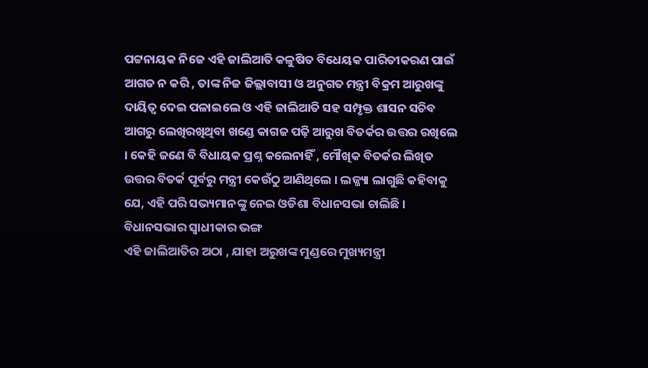ପଟ୍ଟନାୟକ ନିଜେ ଏହି ଜାଲିଆତି କଳୁଷିତ ବିଧେୟକ ପାରିତୀକରଣ ପାଇଁ ଆଗତ ନ କରି , ତାଙ୍କ ନିଜ ଜିଲ୍ଲାବାସୀ ଓ ଅନୁଗତ ମନ୍ତ୍ରୀ ବିକ୍ରମ ଆରୁଖଙ୍କୁ ଦାୟିତ୍ବ ଦେଇ ପଳାଇଲେ ଓ ଏହି ଜାଲିଆତି ସହ ସମ୍ପୃକ୍ତ ଶାସନ ସଚିବ ଆଗରୁ ଲେଖିରଖିଥିବା ଖଣ୍ଡେ କାଗଜ ପଢ଼ି ଆରୁଖ ବିତର୍କର ଉତ୍ତର ରଖିଲେ । କେହି ଜଣେ ବି ବିଧାୟକ ପ୍ରଶ୍ନ କଲେନାହିଁ , ମୌଖିକ ବିତର୍କର ଲିଖିତ ଉତ୍ତର ବିତର୍କ ପୂର୍ବରୁ ମନ୍ତ୍ରୀ କେଉଁଠୁ ଆଣିଥିଲେ । ଲଜ୍ଜ୍ୟା ଲାଗୁଛି କହିବାକୁ ଯେ, ଏହି ପରି ସଭ୍ୟମାନଙ୍କୁ ନେଇ ଓଡିଶା ବିଧାନସଭା ଚାଲିଛି ।
ବିଧାନସଭାର ସ୍ବାଧୀକାର ଭଙ୍ଗ
ଏହି ଜାଲିଆତିର ଅଠା , ଯାହା ଅରୁଖଙ୍କ ମୁଣ୍ଡରେ ମୁଖ୍ୟମନ୍ତ୍ରୀ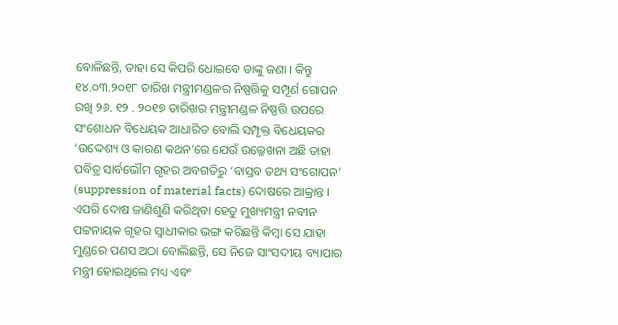ବୋଳିଛନ୍ତି, ତାହା ସେ କିପରି ଧୋଇବେ ତାଙ୍କୁ ଜଣା । କିନ୍ତୁ ୧୪.୦୩.୨୦୧୮ ତାରିଖ ମନ୍ତ୍ରୀମଣ୍ଡଳର ନିଷ୍ପତ୍ତିକୁ ସମ୍ପୂର୍ଣ ଗୋପନ ରଖି ୨୬. ୧୨ . ୨୦୧୭ ତାରିଖର ମନ୍ତ୍ରୀମଣ୍ଡଳ ନିଷ୍ପତ୍ତି ଉପରେ ସଂଶୋଧନ ବିଧେୟକ ଆଧାରିତ ବୋଲି ସମ୍ପୃକ୍ତ ବିଧେୟକର ‘ଉଦ୍ଦେଶ୍ୟ ଓ କାରଣ କଥନ’ରେ ଯେଉଁ ଉଲ୍ଳେଖନା ଅଛି ତାହା ପବିତ୍ର ସାର୍ବଭୌମ ଗୃହର ଅବଗତିରୁ ‘ବାସ୍ତବ ତଥ୍ୟ ସଂଗୋପନ’ (suppression of material facts) ଦୋଷରେ ଆକ୍ରାନ୍ତ ।
ଏପରି ଦୋଷ ଜାଣିଶୁଣି କରିଥିବା ହେତୁ ମୁଖ୍ୟମନ୍ତ୍ରୀ ନବୀନ ପଟ୍ଟନାୟକ ଗୃହର ସ୍ବାଧୀକାର ଭଙ୍ଗ କରିଛନ୍ତି କିମ୍ବା ସେ ଯାହା ମୁଣ୍ଡରେ ପଣସ ଅଠା ବୋଲିଛନ୍ତି, ସେ ନିଜେ ସାଂସଦୀୟ ବ୍ୟାପାର ମନ୍ତ୍ରୀ ହୋଇଥିଲେ ମଧ୍ୟ ଏବଂ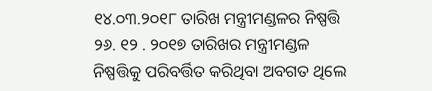୧୪.୦୩.୨୦୧୮ ତାରିଖ ମନ୍ତ୍ରୀମଣ୍ଡଳର ନିଷ୍ପତ୍ତି ୨୬. ୧୨ . ୨୦୧୭ ତାରିଖର ମନ୍ତ୍ରୀମଣ୍ଡଳ ନିଷ୍ପତ୍ତିକୁ ପରିବର୍ତ୍ତିତ କରିଥିବା ଅବଗତ ଥିଲେ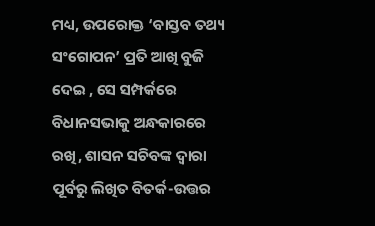ମଧ୍ୟ, ଉପରୋକ୍ତ ‘ବାସ୍ତବ ତଥ୍ୟ ସଂଗୋପନ’ ପ୍ରତି ଆଖି ବୁଜି ଦେଇ , ସେ ସମ୍ପର୍କରେ ବିଧାନସଭାକୁ ଅନ୍ଧକାରରେ ରଖି, ଶାସନ ସଚିବଙ୍କ ଦ୍ଵାରା ପୂର୍ବରୁ ଲିଖିତ ବିତର୍କ-ଉତ୍ତର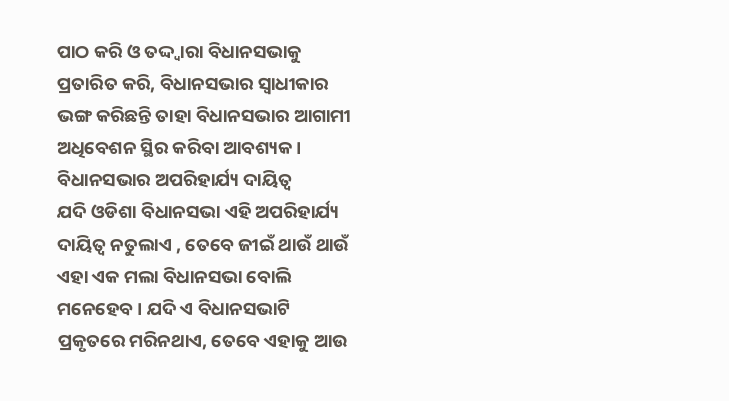ପାଠ କରି ଓ ତଦ୍ଦ୍ଵାରା ବିଧାନସଭାକୁ ପ୍ରତାରିତ କରି, ବିଧାନସଭାର ସ୍ବାଧୀକାର ଭଙ୍ଗ କରିଛନ୍ତି ତାହା ବିଧାନସଭାର ଆଗାମୀ ଅଧିବେଶନ ସ୍ଥିର କରିବା ଆବଶ୍ୟକ ।
ବିଧାନସଭାର ଅପରିହାର୍ଯ୍ୟ ଦାୟିତ୍ବ
ଯଦି ଓଡିଶା ବିଧାନସଭା ଏହି ଅପରିହାର୍ଯ୍ୟ ଦାୟିତ୍ବ ନତୁଲାଏ , ତେବେ ଜୀଇଁ ଥାଉଁ ଥାଉଁ ଏହା ଏକ ମଲା ବିଧାନସଭା ବୋଲି ମନେହେବ । ଯଦି ଏ ବିଧାନସଭାଟି ପ୍ରକୃତରେ ମରିନଥାଏ, ତେବେ ଏହାକୁ ଆଉ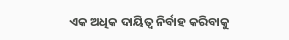ଏକ ଅଧିକ ଦାୟିତ୍ବ ନିର୍ବାହ କରିବାକୁ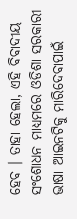ହେବ । ତାହା ହେଲା, ଏହି ବିବାଦୀୟ ସଂଶୋଧନ ମାଧ୍ୟମରେ ଓଡିଶା ସରକାରୀ ଭାଷା ଆଇନଟିକୁ ମାରିଦେବାପାଇଁ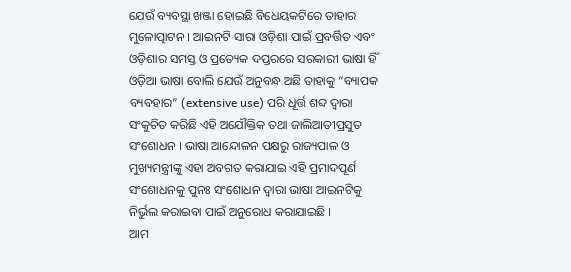ଯେଉଁ ବ୍ୟବସ୍ଥା ଖଞ୍ଜା ହୋଇଛି ବିଧେୟକଟିରେ ତାହାର ମୁଳୋତ୍ପାଟନ । ଆଇନଟି ସାରା ଓଡ଼ିଶା ପାଇଁ ପ୍ରବର୍ତ୍ତିତ ଏବଂ ଓଡ଼ିଶାର ସମସ୍ତ ଓ ପ୍ରତ୍ୟେକ ଦପ୍ତରରେ ସରକାରୀ ଭାଷା ହିଁ ଓଡ଼ିଆ ଭାଷା ବୋଲି ଯେଉଁ ଅନୁବନ୍ଧ ଅଛି ତାହାକୁ “ବ୍ୟାପକ ବ୍ୟବହାର” (extensive use) ପରି ଧୂର୍ତ୍ତ ଶବ୍ଦ ଦ୍ଵାରା ସଂକୁଚିତ କରିଛି ଏହି ଅଯୌକ୍ତିକ ତଥା ଜାଲିଆତୀପ୍ରସୁତ ସଂଶୋଧନ । ଭାଷା ଆନ୍ଦୋଳନ ପକ୍ଷରୁ ରାଜ୍ୟପାଳ ଓ ମୁଖ୍ୟମନ୍ତ୍ରୀଙ୍କୁ ଏହା ଅବଗତ କରାଯାଇ ଏହି ପ୍ରମାଦପୂର୍ଣ ସଂଶୋଧନକୁ ପୁନଃ ସଂଶୋଧନ ଦ୍ଵାରା ଭାଷା ଆଇନଟିକୁ ନିର୍ଭୁଲ କରାଇବା ପାଇଁ ଅନୁରୋଧ କରାଯାଇଛି ।
ଆମ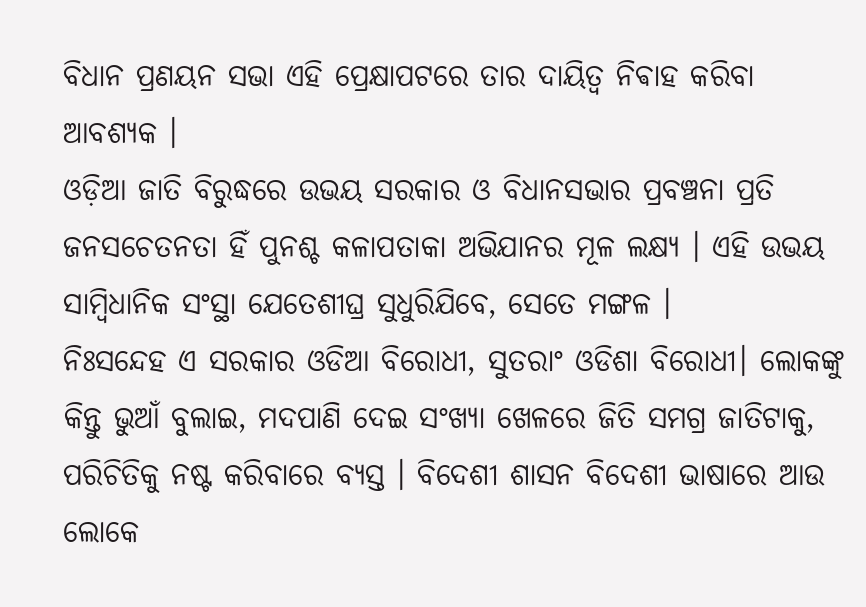ବିଧାନ ପ୍ରଣୟନ ସଭା ଏହି ପ୍ରେକ୍ଷାପଟରେ ତାର ଦାୟିତ୍ବ ନିଵାହ କରିବା ଆବଶ୍ୟକ ।
ଓଡ଼ିଆ ଜାତି ବିରୁଦ୍ଧରେ ଉଭୟ ସରକାର ଓ ବିଧାନସଭାର ପ୍ରବଞ୍ଚନା ପ୍ରତି ଜନସଚେତନତା ହିଁ ପୁନଶ୍ଚ କଳାପତାକା ଅଭିଯାନର ମୂଳ ଲକ୍ଷ୍ୟ । ଏହି ଉଭୟ ସାମ୍ବିଧାନିକ ସଂସ୍ଥା ଯେତେଶୀଘ୍ର ସୁଧୁରିଯିବେ, ସେତେ ମଙ୍ଗଳ ।
ନିଃସନ୍ଦେହ ଏ ସରକାର ଓଡିଆ ବିରୋଧୀ, ସୁତରାଂ ଓଡିଶା ବିରୋଧୀ। ଲୋକଙ୍କୁ କିନ୍ତୁ ଭୁଆଁ ବୁଲାଇ, ମଦପାଣି ଦେଇ ସଂଖ୍ଯା ଖେଳରେ ଜିତି ସମଗ୍ର ଜାତିଟାକୁ, ପରିଚିତିକୁ ନଷ୍ଟ କରିବାରେ ବ୍ୟସ୍ତ । ବିଦେଶୀ ଶାସନ ବିଦେଶୀ ଭାଷାରେ ଆଉ ଲୋକେ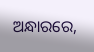ଅନ୍ଧାରରେ,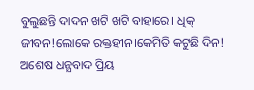ବୁଲୁଛନ୍ତି ଦାଦନ ଖଟି ଖଟି ବାହାରେ। ଧିକ୍ ଜୀବନ!ଲୋକେ ରକ୍ତହୀନ।କେମିତି କଟୁଛି ଦିନ!
ଅଶେଷ ଧନ୍ଯବାଦ ପ୍ରିୟ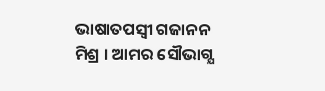ଭାଷାତପସ୍ବୀ ଗଜାନନ ମିଶ୍ର । ଆମର ସୌଭାଗ୍ଯ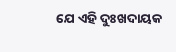ଯେ ଏହି ଦୁଃଖଦାୟକ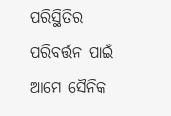ପରିସ୍ଥିତିର ପରିବର୍ତ୍ତନ ପାଇଁ ଆମେ ସୈନିକ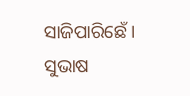ସାଜିପାରିଛେଁ ।
ସୁଭାଷ